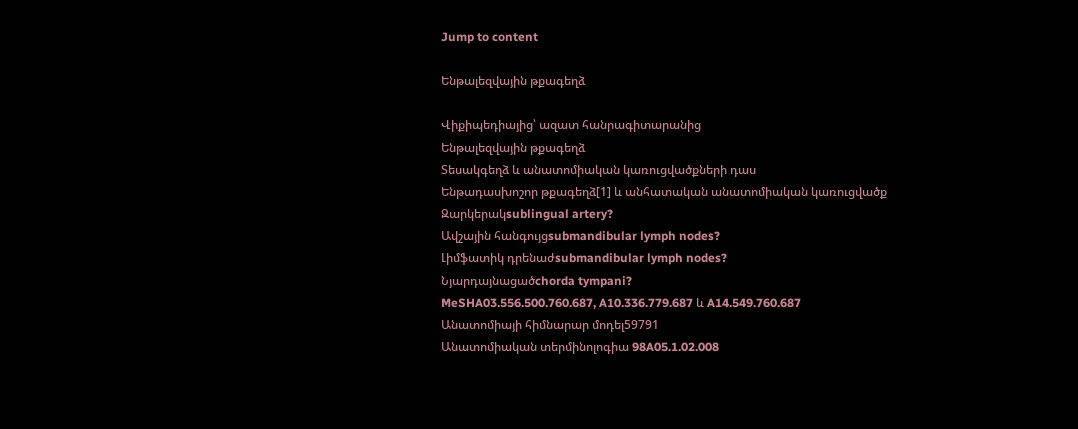Jump to content

Ենթալեզվային թքագեղձ

Վիքիպեդիայից՝ ազատ հանրագիտարանից
Ենթալեզվային թքագեղձ
Տեսակգեղձ և անատոմիական կառուցվածքների դաս
Ենթադասխոշոր թքագեղձ[1] և անհատական անատոմիական կառուցվածք
Զարկերակsublingual artery?
Ավշային հանգույցsubmandibular lymph nodes?
Լիմֆատիկ դրենաժsubmandibular lymph nodes?
Նյարդայնացածchorda tympani?
MeSHA03.556.500.760.687, A10.336.779.687 և A14.549.760.687
Անատոմիայի հիմնարար մոդել59791
Անատոմիական տերմինոլոգիա 98A05.1.02.008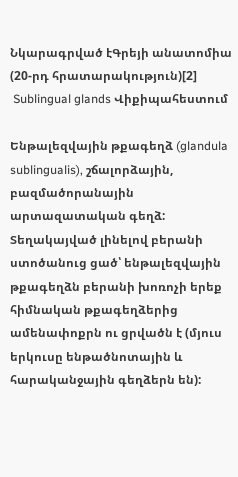Նկարագրված էԳրեյի անատոմիա (20-րդ հրատարակություն)[2]
 Sublingual glands Վիքիպահեստում

Ենթալեզվային թքագեղձ (glandula sublingualis), շճալորձային, բազմածորանային արտազատական գեղձ: Տեղակայված լինելով բերանի ստոծանուց ցած՝ ենթալեզվային թքագեղձն բերանի խոռոչի երեք հիմնական թքագեղձերից ամենափոքրն ու ցրվածն է (մյուս երկուսը ենթածնոտային և հարականջային գեղձերն են):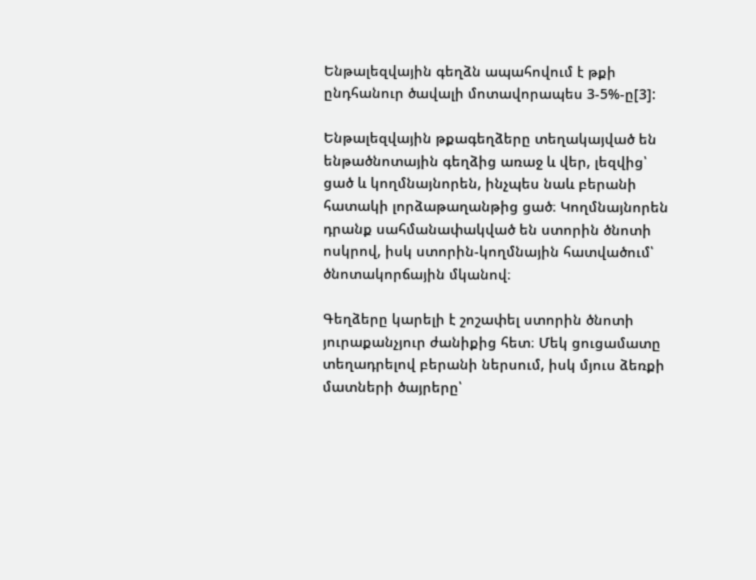Ենթալեզվային գեղձն ապահովում է թքի ընդհանուր ծավալի մոտավորապես 3-5%-ը[3]:

Ենթալեզվային թքագեղձերը տեղակայված են ենթածնոտային գեղձից առաջ և վեր, լեզվից՝ ցած և կողմնայնորեն, ինչպես նաև բերանի հատակի լորձաթաղանթից ցած։ Կողմնայնորեն դրանք սահմանափակված են ստորին ծնոտի ոսկրով, իսկ ստորին-կողմնային հատվածում՝ ծնոտակորճային մկանով։

Գեղձերը կարելի է շոշափել ստորին ծնոտի յուրաքանչյուր ժանիքից հետ։ Մեկ ցուցամատը տեղադրելով բերանի ներսում, իսկ մյուս ձեռքի մատների ծայրերը՝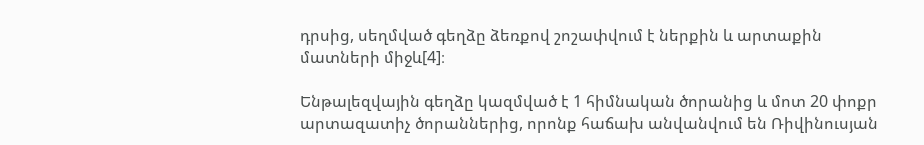դրսից, սեղմված գեղձը ձեռքով շոշափվում է ներքին և արտաքին մատների միջև[4]։

Ենթալեզվային գեղձը կազմված է 1 հիմնական ծորանից և մոտ 20 փոքր արտազատիչ ծորաններից, որոնք հաճախ անվանվում են Ռիվինուսյան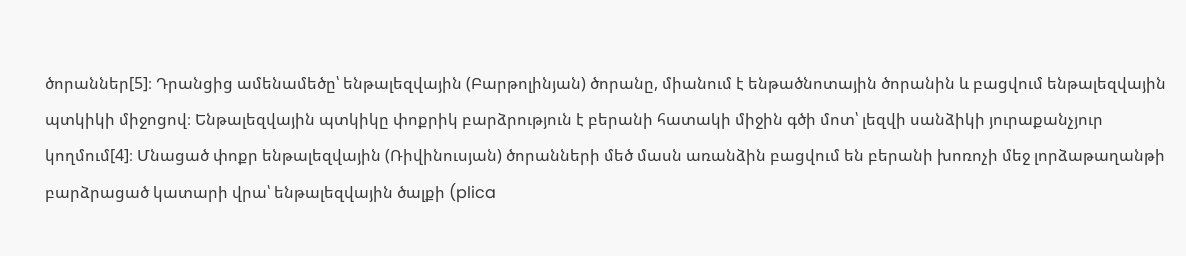ծորաններ[5]։ Դրանցից ամենամեծը՝ ենթալեզվային (Բարթոլինյան) ծորանը, միանում է ենթածնոտային ծորանին և բացվում ենթալեզվային պտկիկի միջոցով։ Ենթալեզվային պտկիկը փոքրիկ բարձրություն է բերանի հատակի միջին գծի մոտ՝ լեզվի սանձիկի յուրաքանչյուր կողմում[4]։ Մնացած փոքր ենթալեզվային (Ռիվինուսյան) ծորանների մեծ մասն առանձին բացվում են բերանի խոռոչի մեջ լորձաթաղանթի բարձրացած կատարի վրա՝ ենթալեզվային ծալքի (plica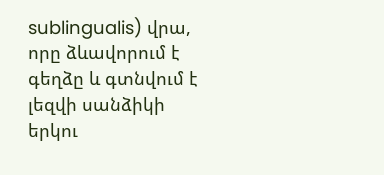sublingualis) վրա, որը ձևավորում է գեղձը և գտնվում է լեզվի սանձիկի երկու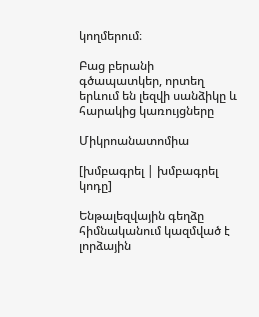կողմերում։

Բաց բերանի գծապատկեր, որտեղ երևում են լեզվի սանձիկը և հարակից կառույցները

Միկրոանատոմիա

[խմբագրել | խմբագրել կոդը]

Ենթալեզվային գեղձը հիմնականում կազմված է լորձային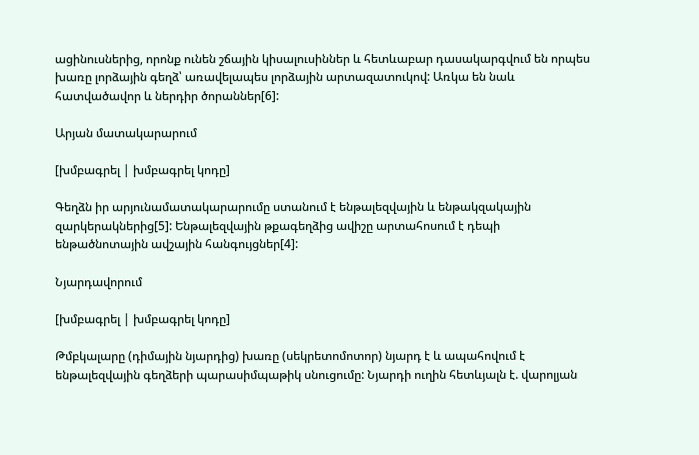ացինուսներից, որոնք ունեն շճային կիսալուսիններ և հետևաբար դասակարգվում են որպես խառը լորձային գեղձ՝ առավելապես լորձային արտազատուկով: Առկա են նաև հատվածավոր և ներդիր ծորաններ[6]:

Արյան մատակարարում

[խմբագրել | խմբագրել կոդը]

Գեղձն իր արյունամատակարարումը ստանում է ենթալեզվային և ենթակզակային զարկերակներից[5]: Ենթալեզվային թքագեղձից ավիշը արտահոսում է դեպի ենթածնոտային ավշային հանգույցներ[4]:

Նյարդավորում

[խմբագրել | խմբագրել կոդը]

Թմբկալարը (դիմային նյարդից) խառը (սեկրետոմոտոր) նյարդ է և ապահովում է ենթալեզվային գեղձերի պարասիմպաթիկ սնուցումը: Նյարդի ուղին հետևյալն է. վարոլյան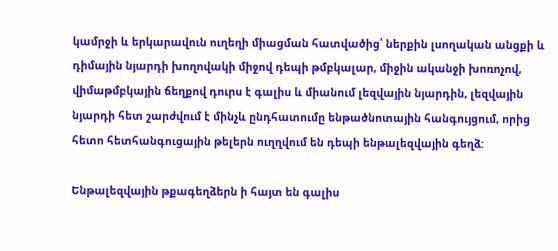կամրջի և երկարավուն ուղեղի միացման հատվածից՝ ներքին լսողական անցքի և դիմային նյարդի խողովակի միջով դեպի թմբկալար, միջին ականջի խոռոչով, վիմաթմբկային ճեղքով դուրս է գալիս և միանում լեզվային նյարդին, լեզվային նյարդի հետ շարժվում է մինչև ընդհատումը ենթածնոտային հանգույցում, որից հետո հետհանգուցային թելերն ուղղվում են դեպի ենթալեզվային գեղձ:

Ենթալեզվային թքագեղձերն ի հայտ են գալիս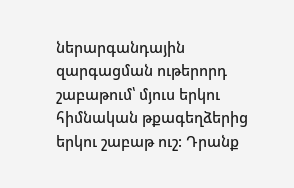ներարգանդային զարգացման ութերորդ շաբաթում՝ մյուս երկու հիմնական թքագեղձերից երկու շաբաթ ուշ: Դրանք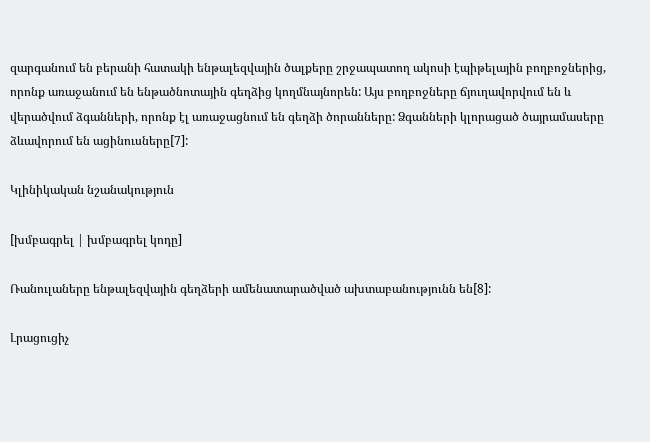զարգանում են բերանի հատակի ենթալեզվային ծալքերը շրջապատող ակոսի էպիթելային բողբոջներից, որոնք առաջանում են ենթածնոտային գեղձից կողմնայնորեն: Այս բողբոջները ճյուղավորվում են և վերածվում ձգանների, որոնք էլ առաջացնում են գեղձի ծորանները: Ձգանների կլորացած ծայրամասերը ձևավորում են ացինուսները[7]:

Կլինիկական նշանակություն

[խմբագրել | խմբագրել կոդը]

Ռանուլաները ենթալեզվային գեղձերի ամենատարածված ախտաբանությունն են[8]:

Լրացուցիչ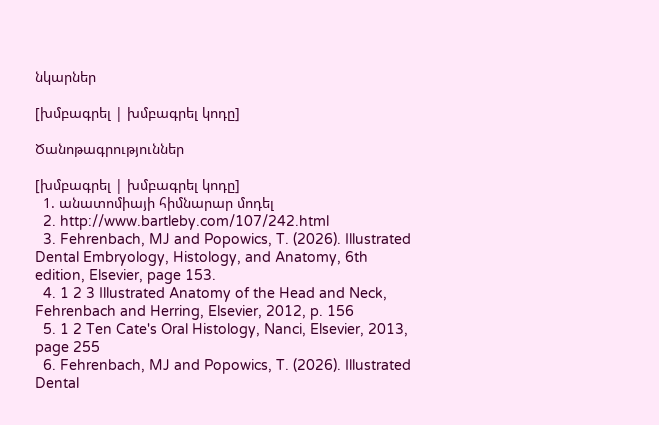նկարներ

[խմբագրել | խմբագրել կոդը]

Ծանոթագրություններ

[խմբագրել | խմբագրել կոդը]
  1. անատոմիայի հիմնարար մոդել
  2. http://www.bartleby.com/107/242.html
  3. Fehrenbach, MJ and Popowics, T. (2026). Illustrated Dental Embryology, Histology, and Anatomy, 6th edition, Elsevier, page 153.
  4. 1 2 3 Illustrated Anatomy of the Head and Neck, Fehrenbach and Herring, Elsevier, 2012, p. 156
  5. 1 2 Ten Cate's Oral Histology, Nanci, Elsevier, 2013, page 255
  6. Fehrenbach, MJ and Popowics, T. (2026). Illustrated Dental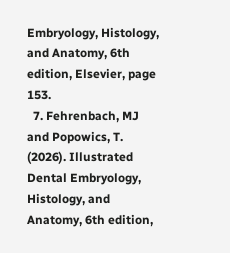Embryology, Histology, and Anatomy, 6th edition, Elsevier, page 153.
  7. Fehrenbach, MJ and Popowics, T. (2026). Illustrated Dental Embryology, Histology, and Anatomy, 6th edition,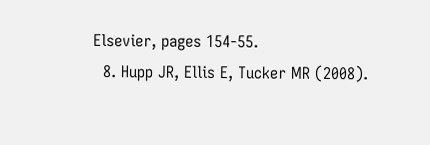Elsevier, pages 154-55.
  8. Hupp JR, Ellis E, Tucker MR (2008).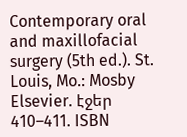Contemporary oral and maxillofacial surgery (5th ed.). St. Louis, Mo.: Mosby Elsevier. էջեր 410–411. ISBN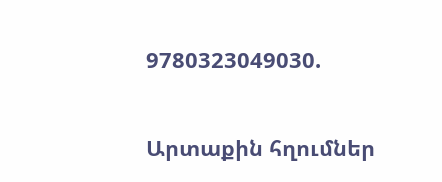9780323049030.

Արտաքին հղումներ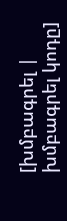[խմբագրել | խմբագրել կոդը]